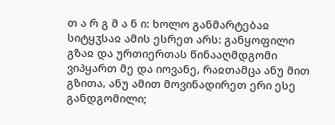თ ა რ გ მ ა ნ ი: ხოლო განმარტებაჲ სიტყჳსაჲ ამის ესრეთ არს: განყოფილი გზაჲ და ურთიერთას წინააღმდგომი ვიპყართ მე და იოვანე, რაჲთამცა ანუ მით გზითა, ანუ ამით მოვინადირეთ ერი ესე განდგომილი;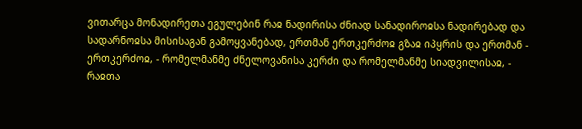ვითარცა მონადირეთა ეგულებინ რაჲ ნადირისა ძნიად სანადიროჲსა ნადირებად და სადარნოჲსა მისისაგან გამოყვანებად, ერთმან ერთკერძოჲ გზაჲ იპყრის და ერთმან - ერთკერძოჲ, - რომელმანმე ძნელოვანისა კერძი და რომელმანმე სიადვილისაჲ, - რაჲთა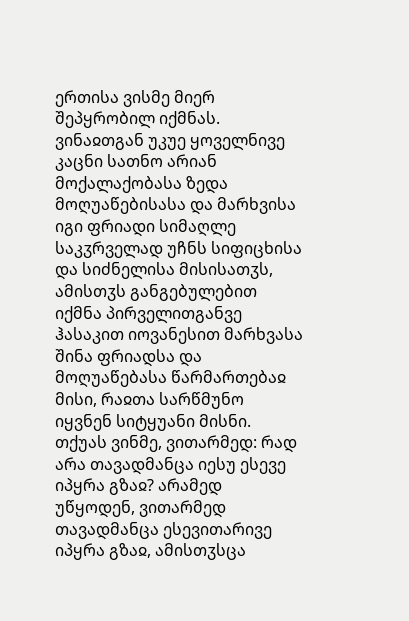ერთისა ვისმე მიერ შეპყრობილ იქმნას.
ვინაჲთგან უკუე ყოველნივე კაცნი სათნო არიან მოქალაქობასა ზედა მოღუაწებისასა და მარხვისა იგი ფრიადი სიმაღლე საკჳრველად უჩნს სიფიცხისა და სიძნელისა მისისათჳს, ამისთჳს განგებულებით იქმნა პირველითგანვე ჰასაკით იოვანესით მარხვასა შინა ფრიადსა და მოღუაწებასა წარმართებაჲ მისი, რაჲთა სარწმუნო იყვნენ სიტყუანი მისნი. თქუას ვინმე, ვითარმედ: რად არა თავადმანცა იესუ ესევე იპყრა გზაჲ? არამედ უწყოდენ, ვითარმედ თავადმანცა ესევითარივე იპყრა გზაჲ, ამისთჳსცა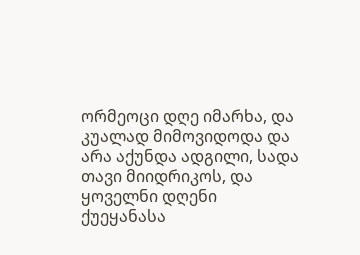ორმეოცი დღე იმარხა, და კუალად მიმოვიდოდა და არა აქუნდა ადგილი, სადა თავი მიიდრიკოს, და ყოველნი დღენი ქუეყანასა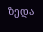ზედა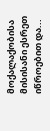მოქალაქობისა მისისანი ესრეთ იწროებით და...